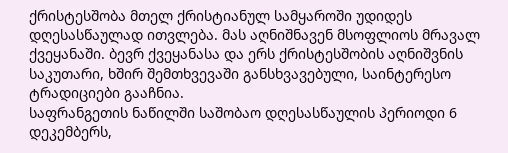ქრისტესშობა მთელ ქრისტიანულ სამყაროში უდიდეს დღესასწაულად ითვლება. მას აღნიშნავენ მსოფლიოს მრავალ ქვეყანაში. ბევრ ქვეყანასა და ერს ქრისტესშობის აღნიშვნის საკუთარი, ხშირ შემთხვევაში განსხვავებული, საინტერესო ტრადიციები გააჩნია.
საფრანგეთის ნაწილში საშობაო დღესასწაულის პერიოდი 6 დეკემბერს,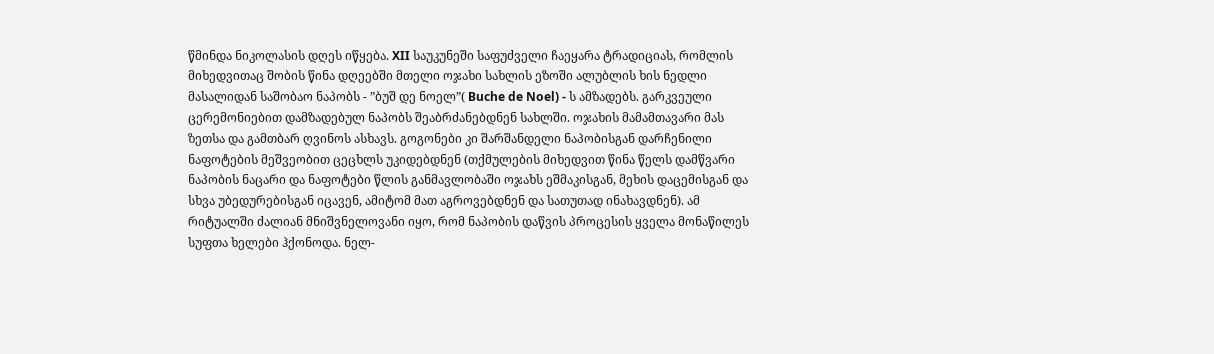წმინდა ნიკოლასის დღეს იწყება. XII საუკუნეში საფუძველი ჩაეყარა ტრადიციას, რომლის მიხედვითაც შობის წინა დღეებში მთელი ოჯახი სახლის ეზოში ალუბლის ხის ნედლი მასალიდან საშობაო ნაპობს - ”ბუშ დე ნოელ”( Buche de Noel) - ს ამზადებს. გარკვეული ცერემონიებით დამზადებულ ნაპობს შეაბრძანებდნენ სახლში. ოჯახის მამამთავარი მას ზეთსა და გამთბარ ღვინოს ასხავს. გოგონები კი შარშანდელი ნაპობისგან დარჩენილი ნაფოტების მეშვეობით ცეცხლს უკიდებდნენ (თქმულების მიხედვით წინა წელს დამწვარი ნაპობის ნაცარი და ნაფოტები წლის განმავლობაში ოჯახს ეშმაკისგან, მეხის დაცემისგან და სხვა უბედურებისგან იცავენ, ამიტომ მათ აგროვებდნენ და სათუთად ინახავდნენ). ამ რიტუალში ძალიან მნიშვნელოვანი იყო, რომ ნაპობის დაწვის პროცესის ყველა მონაწილეს სუფთა ხელები ჰქონოდა. ნელ-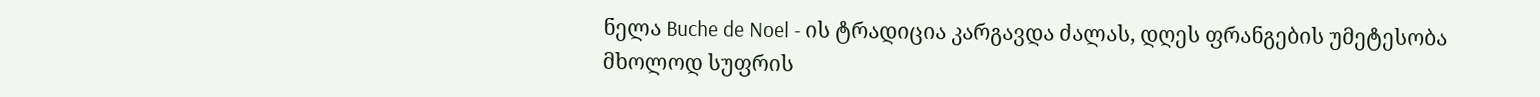ნელა Buche de Noel - ის ტრადიცია კარგავდა ძალას, დღეს ფრანგების უმეტესობა მხოლოდ სუფრის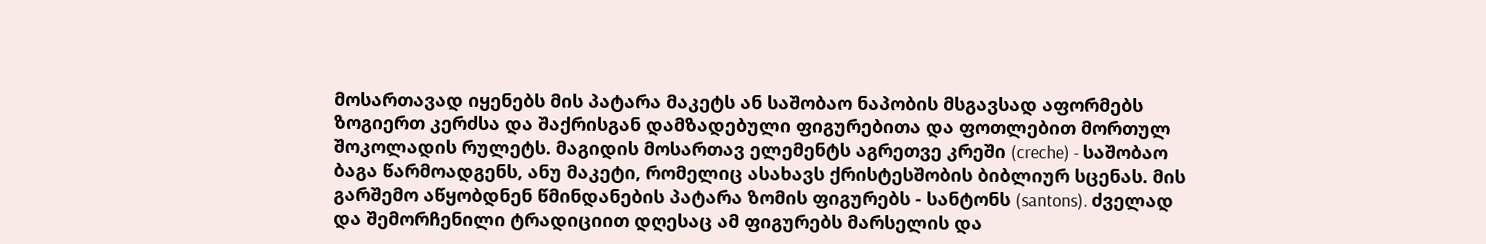მოსართავად იყენებს მის პატარა მაკეტს ან საშობაო ნაპობის მსგავსად აფორმებს ზოგიერთ კერძსა და შაქრისგან დამზადებული ფიგურებითა და ფოთლებით მორთულ შოკოლადის რულეტს. მაგიდის მოსართავ ელემენტს აგრეთვე კრეში (creche) - საშობაო ბაგა წარმოადგენს, ანუ მაკეტი, რომელიც ასახავს ქრისტესშობის ბიბლიურ სცენას. მის გარშემო აწყობდნენ წმინდანების პატარა ზომის ფიგურებს - სანტონს (santons). ძველად და შემორჩენილი ტრადიციით დღესაც ამ ფიგურებს მარსელის და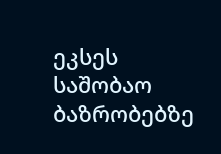ეკსეს საშობაო ბაზრობებზე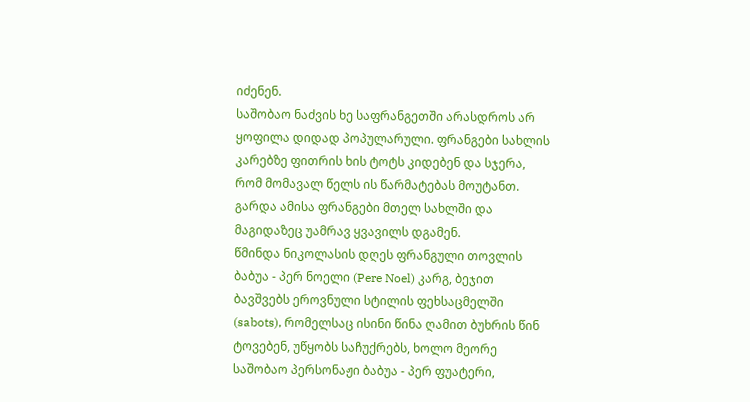იძენენ.
საშობაო ნაძვის ხე საფრანგეთში არასდროს არ ყოფილა დიდად პოპულარული. ფრანგები სახლის კარებზე ფითრის ხის ტოტს კიდებენ და სჯერა, რომ მომავალ წელს ის წარმატებას მოუტანთ. გარდა ამისა ფრანგები მთელ სახლში და მაგიდაზეც უამრავ ყვავილს დგამენ.
წმინდა ნიკოლასის დღეს ფრანგული თოვლის ბაბუა - პერ ნოელი (Pere Noel) კარგ, ბეჯით ბავშვებს ეროვნული სტილის ფეხსაცმელში (sabots), რომელსაც ისინი წინა ღამით ბუხრის წინ ტოვებენ, უწყობს საჩუქრებს, ხოლო მეორე საშობაო პერსონაჟი ბაბუა - პერ ფუატერი,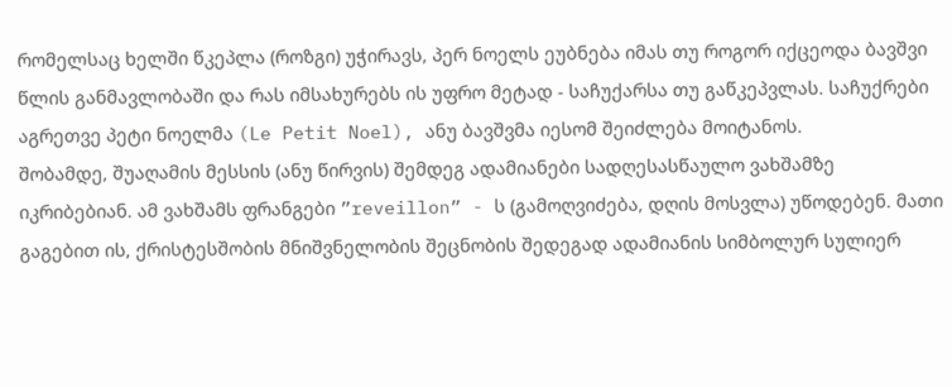რომელსაც ხელში წკეპლა (როზგი) უჭირავს, პერ ნოელს ეუბნება იმას თუ როგორ იქცეოდა ბავშვი წლის განმავლობაში და რას იმსახურებს ის უფრო მეტად - საჩუქარსა თუ გაწკეპვლას. საჩუქრები აგრეთვე პეტი ნოელმა (Le Petit Noel), ანუ ბავშვმა იესომ შეიძლება მოიტანოს.
შობამდე, შუაღამის მესსის (ანუ წირვის) შემდეგ ადამიანები სადღესასწაულო ვახშამზე იკრიბებიან. ამ ვახშამს ფრანგები ”reveillon” - ს (გამოღვიძება, დღის მოსვლა) უწოდებენ. მათი გაგებით ის, ქრისტესშობის მნიშვნელობის შეცნობის შედეგად ადამიანის სიმბოლურ სულიერ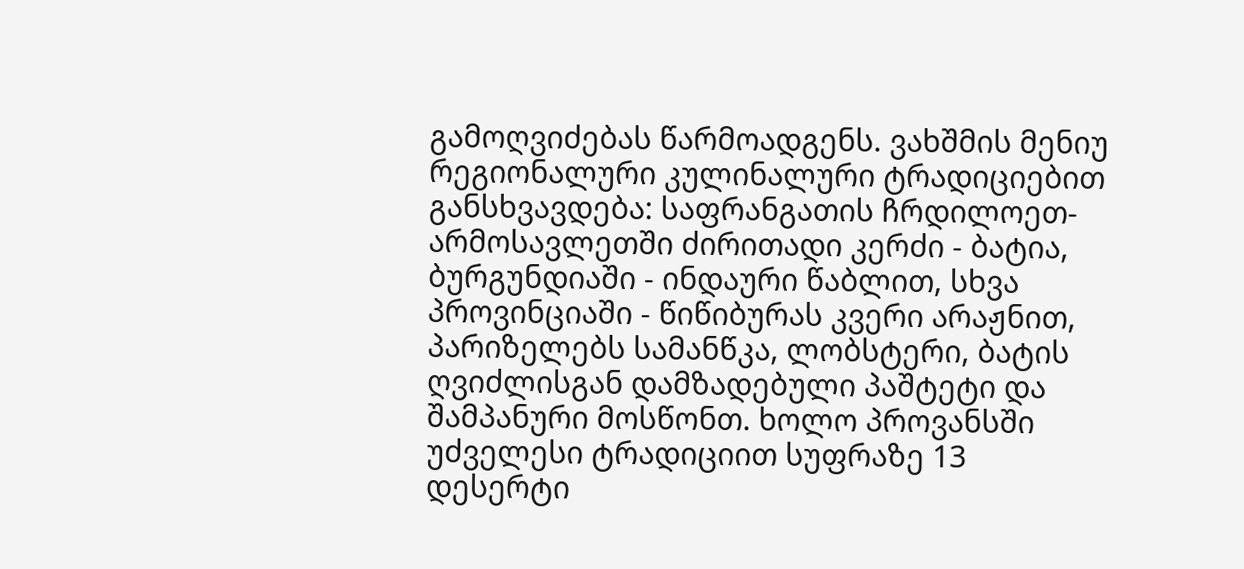გამოღვიძებას წარმოადგენს. ვახშმის მენიუ რეგიონალური კულინალური ტრადიციებით განსხვავდება: საფრანგათის ჩრდილოეთ-არმოსავლეთში ძირითადი კერძი - ბატია, ბურგუნდიაში - ინდაური წაბლით, სხვა პროვინციაში - წიწიბურას კვერი არაჟნით, პარიზელებს სამანწკა, ლობსტერი, ბატის ღვიძლისგან დამზადებული პაშტეტი და შამპანური მოსწონთ. ხოლო პროვანსში უძველესი ტრადიციით სუფრაზე 13 დესერტი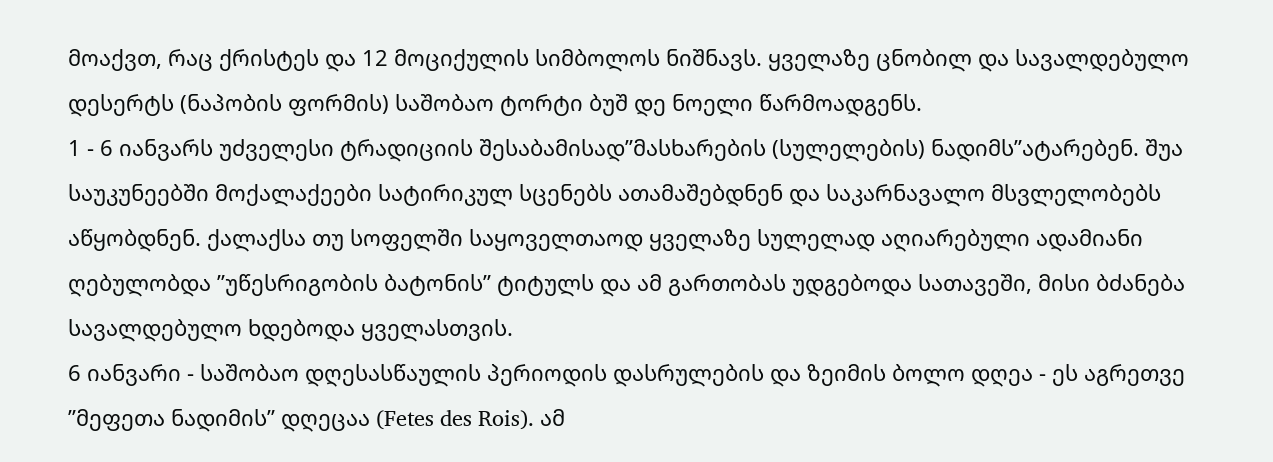მოაქვთ, რაც ქრისტეს და 12 მოციქულის სიმბოლოს ნიშნავს. ყველაზე ცნობილ და სავალდებულო დესერტს (ნაპობის ფორმის) საშობაო ტორტი ბუშ დე ნოელი წარმოადგენს.
1 - 6 იანვარს უძველესი ტრადიციის შესაბამისად”მასხარების (სულელების) ნადიმს”ატარებენ. შუა საუკუნეებში მოქალაქეები სატირიკულ სცენებს ათამაშებდნენ და საკარნავალო მსვლელობებს აწყობდნენ. ქალაქსა თუ სოფელში საყოველთაოდ ყველაზე სულელად აღიარებული ადამიანი ღებულობდა ”უწესრიგობის ბატონის” ტიტულს და ამ გართობას უდგებოდა სათავეში, მისი ბძანება სავალდებულო ხდებოდა ყველასთვის.
6 იანვარი - საშობაო დღესასწაულის პერიოდის დასრულების და ზეიმის ბოლო დღეა - ეს აგრეთვე ”მეფეთა ნადიმის” დღეცაა (Fetes des Rois). ამ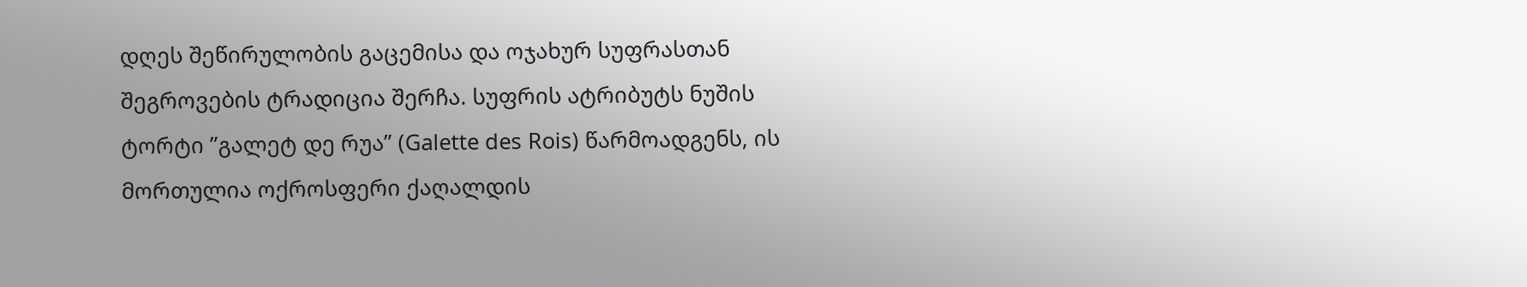დღეს შეწირულობის გაცემისა და ოჯახურ სუფრასთან შეგროვების ტრადიცია შერჩა. სუფრის ატრიბუტს ნუშის ტორტი ”გალეტ დე რუა” (Galette des Rois) წარმოადგენს, ის მორთულია ოქროსფერი ქაღალდის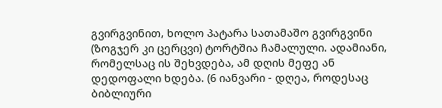გვირგვინით, ხოლო პატარა სათამაშო გვირგვინი (ზოგჯერ კი ცერცვი) ტორტშია ჩამალული. ადამიანი, რომელსაც ის შეხვდება, ამ დღის მეფე ან დედოფალი ხდება. (6 იანვარი - დღეა, როდესაც ბიბლიური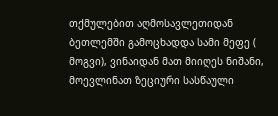თქმულებით აღმოსავლეთიდან ბეთლემში გამოცხადდა სამი მეფე ( მოგვი), ვინაიდან მათ მიიღეს ნიშანი, მოევლინათ ზეციური სასწაული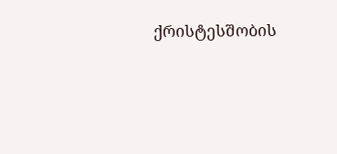ქრისტესშობის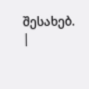შესახებ.
|